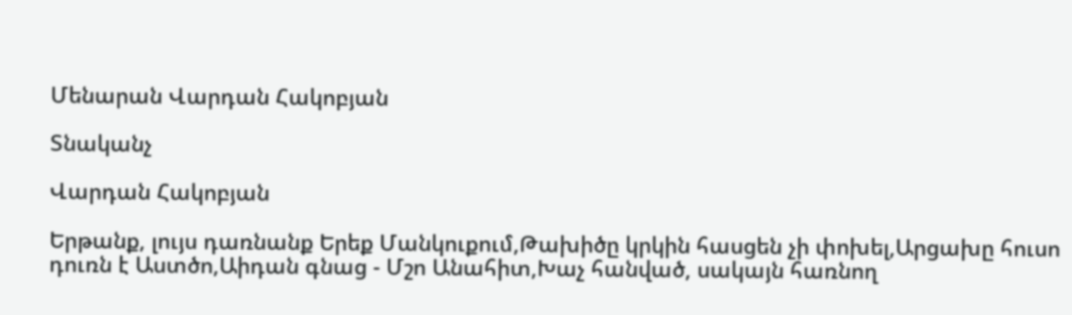Մենարան Վարդան Հակոբյան

Տնականչ

Վարդան Հակոբյան

Երթանք, լույս դառնանք Երեք Մանկուքում,Թախիծը կրկին հասցեն չի փոխել,Արցախը հուսո դուռն է Աստծո,Աիդան գնաց - Մշո Անահիտ,Խաչ հանված, սակայն հառնող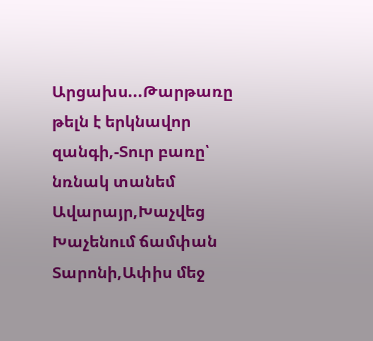Արցախս...Թարթառը թելն է երկնավոր զանգի,-Տուր բառը՝ նռնակ տանեմ Ավարայր,Խաչվեց Խաչենում ճամփան Տարոնի,Ափիս մեջ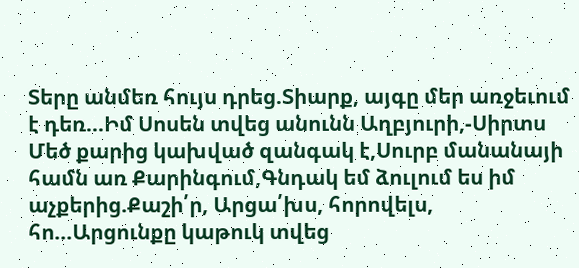Տերը անմեռ հույս դրեց.Տիարք, այգը մեր առջեւում է դեռ...Իմ Սոսեն տվեց անունն Աղբյուրի,-Սիրտս Մեծ քարից կախված զանգակ է,Սուրբ մանանայի համն առ Քարինգում,Գնդակ եմ ձուլում ես իմ աչքերից.Քաշի՛ր, Արցա՛խս, հորովելս, հո...Արցունքը կաթուկ տվեց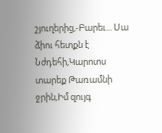շյուղերից,-Բարեւ... Սա ձիու հետքն է Նժդեհի,Կարոտս տարեք Թառամնի ջրին,Իմ զույգ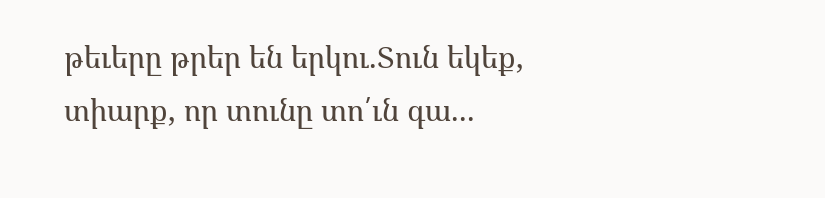թեւերը թրեր են երկու.Տուն եկեք, տիարք, որ տունը տո՛ւն գա...